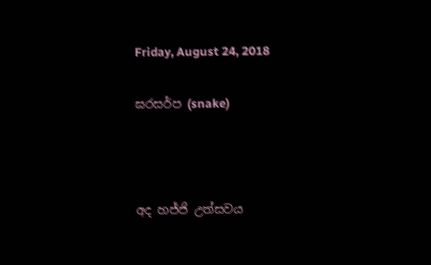Friday, August 24, 2018

ඝරසර්ප (snake)



අද හජ්ජි උත්සවය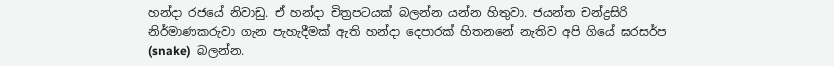හන්දා රජයේ නිවාඩු. ඒ හන්දා චිත්‍රපටයක් බලන්න යන්න හිතුවා. ජයන්ත චන්ද්‍රසිරි නිර්මාණකරුවා ගැන පැහැදීමක් ඇති හන්දා දෙපාරක් හිතනනේ නැතිව අපි ගියේ ඝරසර්ප (snake)  බලන්න.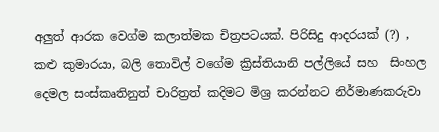අලුත් ආරක වෙග්ම කලාත්මක චිත්‍රපටයක්. පිරිසිදු ආදරයක් (?) , කළු කුමාරයා, බලි තොවිල් වගේම ක්‍රිස්තියානි පල්ලියේ සහ  සිංහල දෙමල සංස්කෘතිනුත් චාරිත්‍රත් කදිමට මිශ්‍ර කරන්නට නිර්මාණකරුවා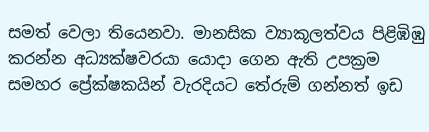සමත් වෙලා තියෙනවා. මානසික ව්‍යාකූලත්වය පිළිඹිඹු කරන්න අධ්‍යක්ෂවරයා යොදා ගෙන ඇති උපක්‍රම සමහර ප්‍රේක්ෂකයින් වැරදියට තේරුම් ගන්නත් ඉඩ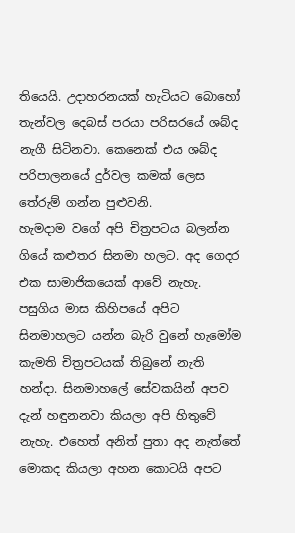තියෙයි. උදාහරනයක් හැටියට බොහෝ තැන්වල දෙබස් පරයා පරිසරයේ ශබ්ද නැගී සිටිනවා. කෙනෙක් එය ශබ්ද පරිපාලනයේ දුර්වල කමක් ලෙස තේරුම් ගන්න පුළුවනි.
හැමදාම වගේ අපි චිත්‍රපටය බලන්න ගියේ කළුතර සිනමා හලට. අද‍ ගෙදර එක සාමාජිකයෙක් ආවේ නැහැ. පසුගිය මාස කිහිපයේ අපිට සිනමාහලට යන්න බැරි වුනේ හැමෝම කැමති චිත්‍රපටයක් තිබුනේ නැති හන්දා. සිනමාහලේ සේවකයින් අපව දැන් හඳුනනවා කියලා අපි හිතුවේ නැහැ. එහෙත් අනිත් පුතා අද නැත්තේ මොකද කියලා අහන කොටයි අපට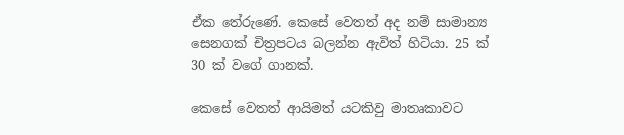ඒක තේරුණේ. කෙසේ වෙතත් අද නම් සාමාන්‍ය සෙනගක් චිත්‍රපටය බලන්න ඇවිත් හිටියා. 25 ක් 30 ක් වගේ ගානක්.

කෙසේ වෙතත් ආයිමත් යටකිවු මාතෘකාවට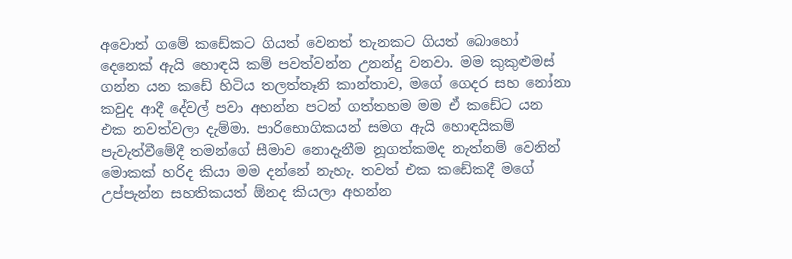අවොත් ගමේ කඩේකට ගියත් වෙනත් තැනකට ගියත් බොහෝ දෙනෙක් ඇයි හොඳයි කම් පවත්වන්න උනන්දු වනවා. මම කුකුළුමස් ගන්න යන කඩේ හිටිය තලත්තෑනි කාන්තාව, මගේ ගෙදර සහ නෝනා කවුද ආදී දේවල් පවා අහන්න පටන් ගත්තහම මම ඒ කඩේට යන එක නවත්වලා දැම්මා. පාරිභොගිකයන් සමග ඇයි හොඳයිකම් පැවැත්වීමේදී තමන්ගේ සීමාව නොදැනීම නූගත්කමද නැත්නම් වෙනින් මොකක් හරිද කියා මම දන්නේ නැහැ. තවත් එක කඩේකදී මගේ උප්පැන්න සහතිකයත් ඕනද කියලා අහන්න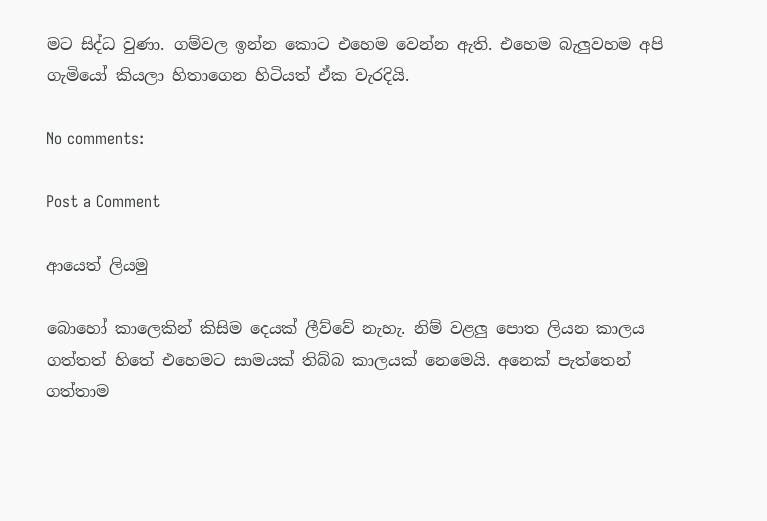මට සිද්ධ වුණා. ගම්වල ඉන්න කොට එහෙම වෙන්න ඇති. එහෙම බැලුවහම අපි ගැමියෝ කියලා හිතාගෙන හිටියත් ඒක වැරදියි.

No comments:

Post a Comment

ආයෙත් ලියමු

බොහෝ කාලෙකින් කිසිම දෙයක් ලීව්වේ නැහැ. නිම් වළලු පොත ලියන කාලය ගත්තත් හිතේ එහෙමට සාමයක් තිබ්බ කාලයක් නෙමෙයි. අනෙක් පැත්තෙන් ගත්තාම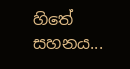හිතේ සහනය...